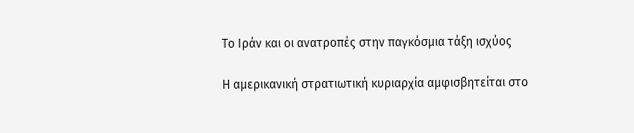Το Ιράν και οι ανατροπές στην παγκόσμια τάξη ισχύος

Η αμερικανική στρατιωτική κυριαρχία αμφισβητείται στο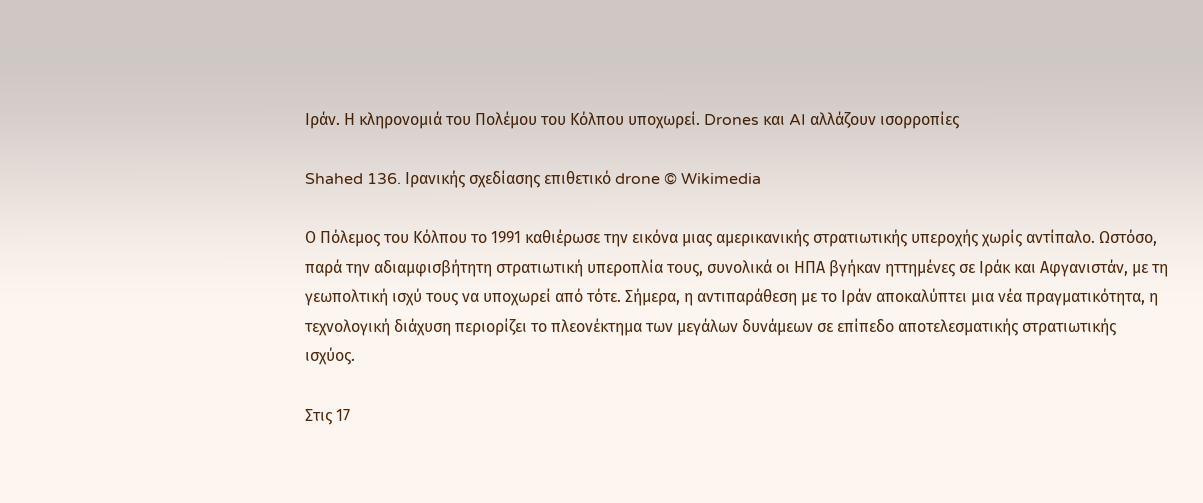Ιράν. Η κληρονομιά του Πολέμου του Κόλπου υποχωρεί. Drones και AI αλλάζουν ισορροπίες

Shahed 136. Ιρανικής σχεδίασης επιθετικό drone © Wikimedia

Ο Πόλεμος του Κόλπου το 1991 καθιέρωσε την εικόνα μιας αμερικανικής στρατιωτικής υπεροχής χωρίς αντίπαλο. Ωστόσο, παρά την αδιαμφισβήτητη στρατιωτική υπεροπλία τους, συνολικά οι ΗΠΑ βγήκαν ηττημένες σε Ιράκ και Αφγανιστάν, με τη γεωπολτική ισχύ τους να υποχωρεί από τότε. Σήμερα, η αντιπαράθεση με το Ιράν αποκαλύπτει μια νέα πραγματικότητα, η τεχνολογική διάχυση περιορίζει το πλεονέκτημα των μεγάλων δυνάμεων σε επίπεδο αποτελεσματικής στρατιωτικής ισχύος.

Στις 17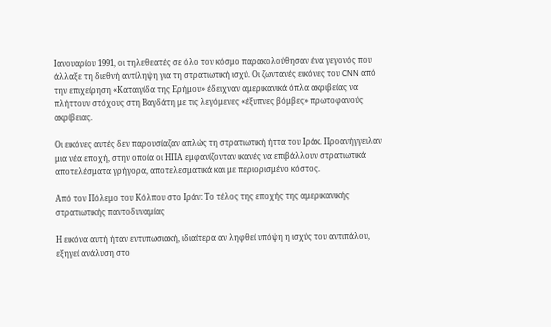Ιανουαρίου 1991, οι τηλεθεατές σε όλο τον κόσμο παρακολούθησαν ένα γεγονός που άλλαξε τη διεθνή αντίληψη για τη στρατιωτική ισχύ. Οι ζωντανές εικόνες του CNN από την επιχείρηση «Καταιγίδα της Ερήμου» έδειχναν αμερικανικά όπλα ακριβείας να πλήττουν στόχους στη Βαγδάτη με τις λεγόμενες «έξυπνες βόμβες» πρωτοφανούς ακρίβειας.

Οι εικόνες αυτές δεν παρουσίαζαν απλώς τη στρατιωτική ήττα του Ιράκ. Προανήγγειλαν μια νέα εποχή, στην οποία οι ΗΠΑ εμφανίζονταν ικανές να επιβάλλουν στρατιωτικά αποτελέσματα γρήγορα, αποτελεσματικά και με περιορισμένο κόστος.

Από τον Πόλεμο του Κόλπου στο Ιράν: Το τέλος της εποχής της αμερικανικής στρατιωτικής παντοδυναμίας

Η εικόνα αυτή ήταν εντυπωσιακή, ιδιαίτερα αν ληφθεί υπόψη η ισχύς του αντιπάλου, εξηγεί ανάλυση στο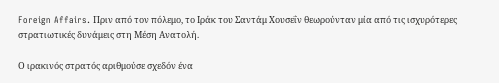Foreign Affairs. Πριν από τον πόλεμο, το Ιράκ του Σαντάμ Χουσεΐν θεωρούνταν μία από τις ισχυρότερες στρατιωτικές δυνάμεις στη Μέση Ανατολή.

Ο ιρακινός στρατός αριθμούσε σχεδόν ένα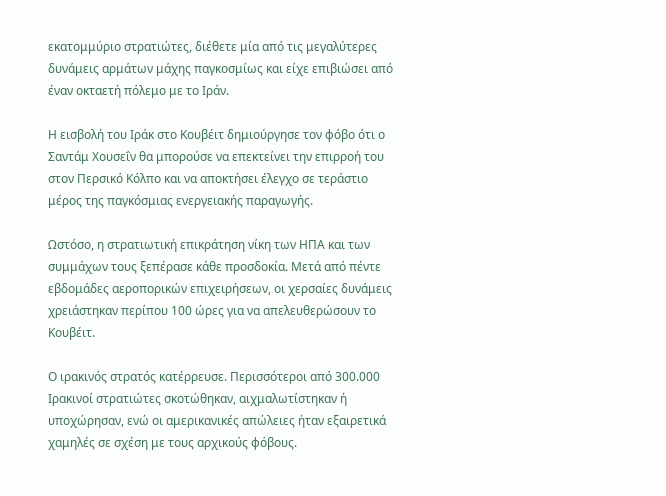εκατομμύριο στρατιώτες, διέθετε μία από τις μεγαλύτερες δυνάμεις αρμάτων μάχης παγκοσμίως και είχε επιβιώσει από έναν οκταετή πόλεμο με το Ιράν.

Η εισβολή του Ιράκ στο Κουβέιτ δημιούργησε τον φόβο ότι ο Σαντάμ Χουσεΐν θα μπορούσε να επεκτείνει την επιρροή του στον Περσικό Κόλπο και να αποκτήσει έλεγχο σε τεράστιο μέρος της παγκόσμιας ενεργειακής παραγωγής.

Ωστόσο, η στρατιωτική επικράτηση νίκη των ΗΠΑ και των συμμάχων τους ξεπέρασε κάθε προσδοκία. Μετά από πέντε εβδομάδες αεροπορικών επιχειρήσεων, οι χερσαίες δυνάμεις χρειάστηκαν περίπου 100 ώρες για να απελευθερώσουν το Κουβέιτ.

Ο ιρακινός στρατός κατέρρευσε. Περισσότεροι από 300.000 Ιρακινοί στρατιώτες σκοτώθηκαν, αιχμαλωτίστηκαν ή υποχώρησαν, ενώ οι αμερικανικές απώλειες ήταν εξαιρετικά χαμηλές σε σχέση με τους αρχικούς φόβους.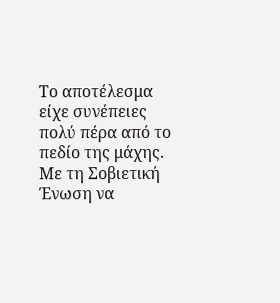Το αποτέλεσμα είχε συνέπειες πολύ πέρα από το πεδίο της μάχης. Με τη Σοβιετική Ένωση να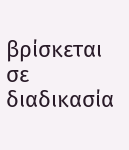βρίσκεται σε διαδικασία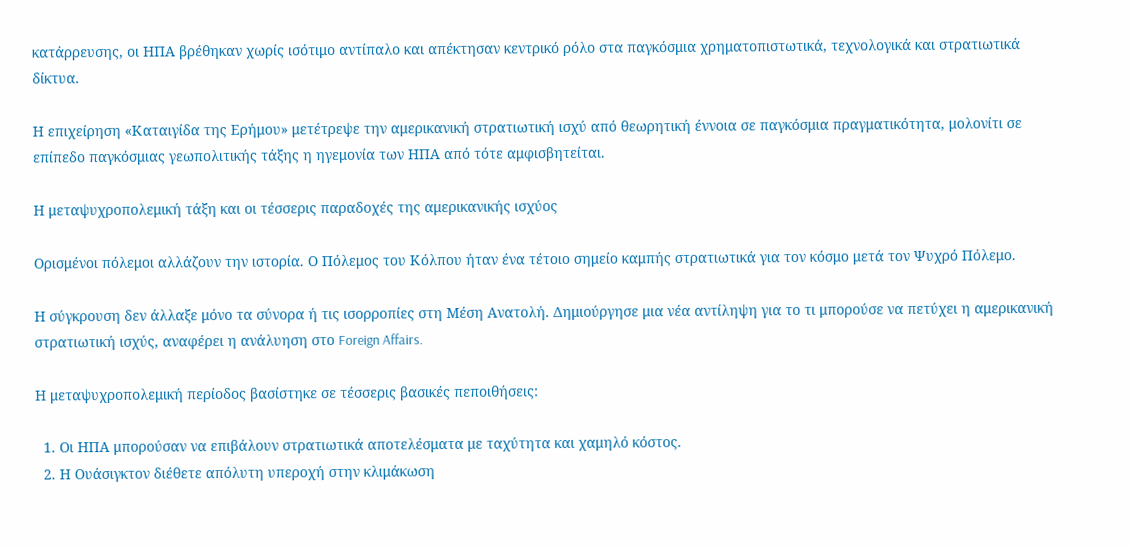κατάρρευσης, οι ΗΠΑ βρέθηκαν χωρίς ισότιμο αντίπαλο και απέκτησαν κεντρικό ρόλο στα παγκόσμια χρηματοπιστωτικά, τεχνολογικά και στρατιωτικά δίκτυα.

Η επιχείρηση «Καταιγίδα της Ερήμου» μετέτρεψε την αμερικανική στρατιωτική ισχύ από θεωρητική έννοια σε παγκόσμια πραγματικότητα, μολονίτι σε επίπεδο παγκόσμιας γεωπολιτικής τάξης η ηγεμονία των ΗΠΑ από τότε αμφισβητείται.

Η μεταψυχροπολεμική τάξη και οι τέσσερις παραδοχές της αμερικανικής ισχύος

Ορισμένοι πόλεμοι αλλάζουν την ιστορία. Ο Πόλεμος του Κόλπου ήταν ένα τέτοιο σημείο καμπής στρατιωτικά για τον κόσμο μετά τον Ψυχρό Πόλεμο.

Η σύγκρουση δεν άλλαξε μόνο τα σύνορα ή τις ισορροπίες στη Μέση Ανατολή. Δημιούργησε μια νέα αντίληψη για το τι μπορούσε να πετύχει η αμερικανική στρατιωτική ισχύς, αναφέρει η ανάλυηση στο Foreign Affairs.

Η μεταψυχροπολεμική περίοδος βασίστηκε σε τέσσερις βασικές πεποιθήσεις:

  1. Οι ΗΠΑ μπορούσαν να επιβάλουν στρατιωτικά αποτελέσματα με ταχύτητα και χαμηλό κόστος.
  2. Η Ουάσιγκτον διέθετε απόλυτη υπεροχή στην κλιμάκωση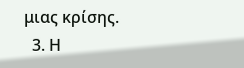μιας κρίσης.
  3. Η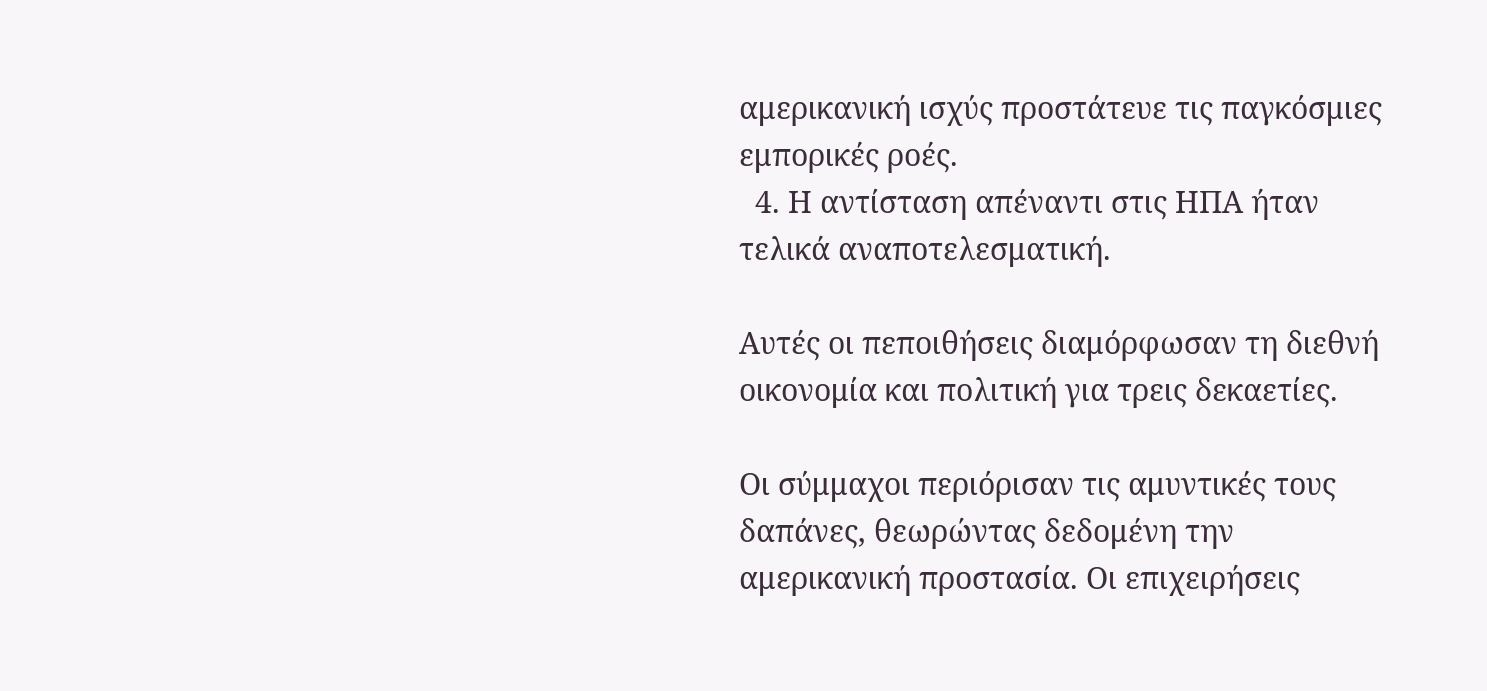αμερικανική ισχύς προστάτευε τις παγκόσμιες εμπορικές ροές.
  4. Η αντίσταση απέναντι στις ΗΠΑ ήταν τελικά αναποτελεσματική.

Αυτές οι πεποιθήσεις διαμόρφωσαν τη διεθνή οικονομία και πολιτική για τρεις δεκαετίες.

Οι σύμμαχοι περιόρισαν τις αμυντικές τους δαπάνες, θεωρώντας δεδομένη την αμερικανική προστασία. Οι επιχειρήσεις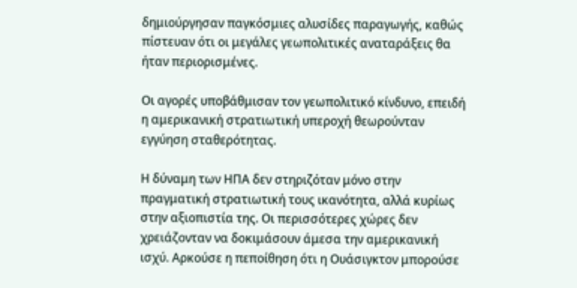δημιούργησαν παγκόσμιες αλυσίδες παραγωγής, καθώς πίστευαν ότι οι μεγάλες γεωπολιτικές αναταράξεις θα ήταν περιορισμένες.

Οι αγορές υποβάθμισαν τον γεωπολιτικό κίνδυνο, επειδή η αμερικανική στρατιωτική υπεροχή θεωρούνταν εγγύηση σταθερότητας.

Η δύναμη των ΗΠΑ δεν στηριζόταν μόνο στην πραγματική στρατιωτική τους ικανότητα, αλλά κυρίως στην αξιοπιστία της. Οι περισσότερες χώρες δεν χρειάζονταν να δοκιμάσουν άμεσα την αμερικανική ισχύ. Αρκούσε η πεποίθηση ότι η Ουάσιγκτον μπορούσε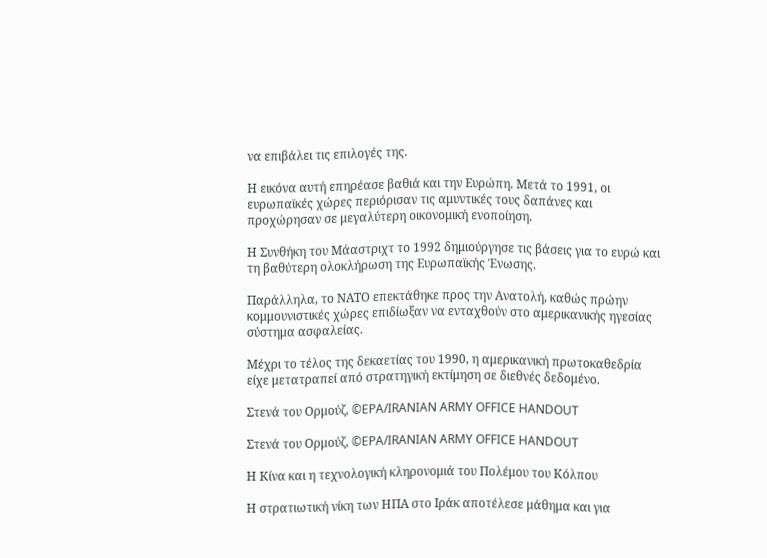να επιβάλει τις επιλογές της.

Η εικόνα αυτή επηρέασε βαθιά και την Ευρώπη. Μετά το 1991, οι ευρωπαϊκές χώρες περιόρισαν τις αμυντικές τους δαπάνες και προχώρησαν σε μεγαλύτερη οικονομική ενοποίηση.

Η Συνθήκη του Μάαστριχτ το 1992 δημιούργησε τις βάσεις για το ευρώ και τη βαθύτερη ολοκλήρωση της Ευρωπαϊκής Ένωσης.

Παράλληλα, το ΝΑΤΟ επεκτάθηκε προς την Ανατολή, καθώς πρώην κομμουνιστικές χώρες επιδίωξαν να ενταχθούν στο αμερικανικής ηγεσίας σύστημα ασφαλείας.

Μέχρι το τέλος της δεκαετίας του 1990, η αμερικανική πρωτοκαθεδρία είχε μετατραπεί από στρατηγική εκτίμηση σε διεθνές δεδομένο.

Στενά του Ορμούζ, ©EPA/IRANIAN ARMY OFFICE HANDOUT

Στενά του Ορμούζ, ©EPA/IRANIAN ARMY OFFICE HANDOUT

Η Κίνα και η τεχνολογική κληρονομιά του Πολέμου του Κόλπου

Η στρατιωτική νίκη των ΗΠΑ στο Ιράκ αποτέλεσε μάθημα και για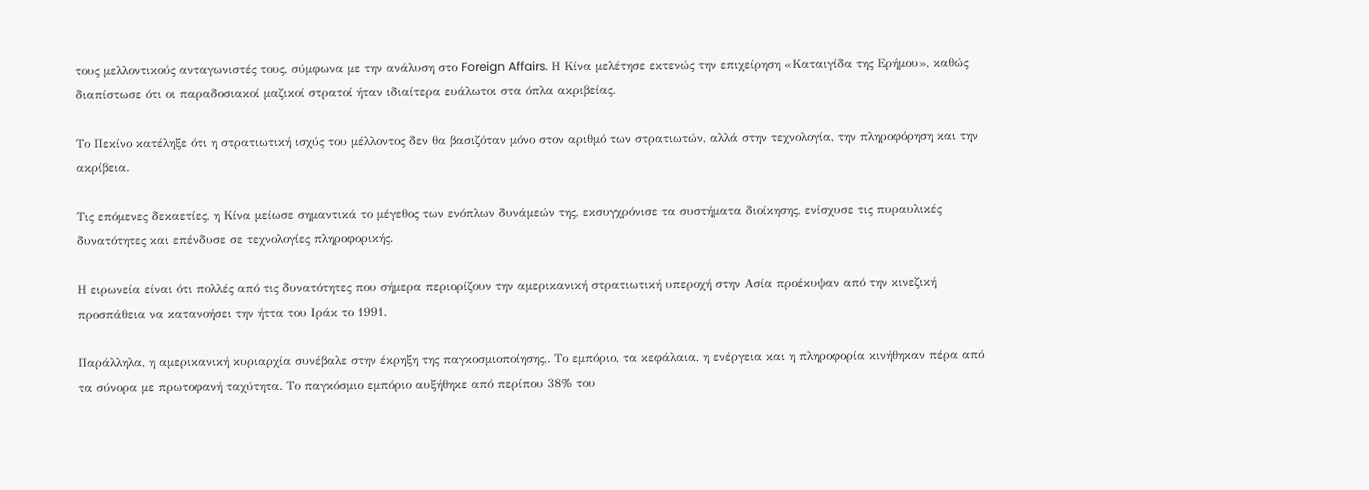τους μελλοντικούς ανταγωνιστές τους, σύμφωνα με την ανάλυση στο Foreign Affairs. Η Κίνα μελέτησε εκτενώς την επιχείρηση «Καταιγίδα της Ερήμου», καθώς διαπίστωσε ότι οι παραδοσιακοί μαζικοί στρατοί ήταν ιδιαίτερα ευάλωτοι στα όπλα ακριβείας.

Το Πεκίνο κατέληξε ότι η στρατιωτική ισχύς του μέλλοντος δεν θα βασιζόταν μόνο στον αριθμό των στρατιωτών, αλλά στην τεχνολογία, την πληροφόρηση και την ακρίβεια.

Τις επόμενες δεκαετίες, η Κίνα μείωσε σημαντικά το μέγεθος των ενόπλων δυνάμεών της, εκσυγχρόνισε τα συστήματα διοίκησης, ενίσχυσε τις πυραυλικές δυνατότητες και επένδυσε σε τεχνολογίες πληροφορικής.

Η ειρωνεία είναι ότι πολλές από τις δυνατότητες που σήμερα περιορίζουν την αμερικανική στρατιωτική υπεροχή στην Ασία προέκυψαν από την κινεζική προσπάθεια να κατανοήσει την ήττα του Ιράκ το 1991.

Παράλληλα, η αμερικανική κυριαρχία συνέβαλε στην έκρηξη της παγκοσμιοποίησης,. Το εμπόριο, τα κεφάλαια, η ενέργεια και η πληροφορία κινήθηκαν πέρα από τα σύνορα με πρωτοφανή ταχύτητα. Το παγκόσμιο εμπόριο αυξήθηκε από περίπου 38% του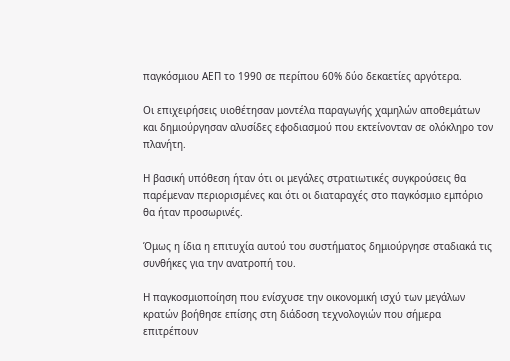παγκόσμιου ΑΕΠ το 1990 σε περίπου 60% δύο δεκαετίες αργότερα.

Οι επιχειρήσεις υιοθέτησαν μοντέλα παραγωγής χαμηλών αποθεμάτων και δημιούργησαν αλυσίδες εφοδιασμού που εκτείνονταν σε ολόκληρο τον πλανήτη.

Η βασική υπόθεση ήταν ότι οι μεγάλες στρατιωτικές συγκρούσεις θα παρέμεναν περιορισμένες και ότι οι διαταραχές στο παγκόσμιο εμπόριο θα ήταν προσωρινές.

Όμως η ίδια η επιτυχία αυτού του συστήματος δημιούργησε σταδιακά τις συνθήκες για την ανατροπή του.

Η παγκοσμιοποίηση που ενίσχυσε την οικονομική ισχύ των μεγάλων κρατών βοήθησε επίσης στη διάδοση τεχνολογιών που σήμερα επιτρέπουν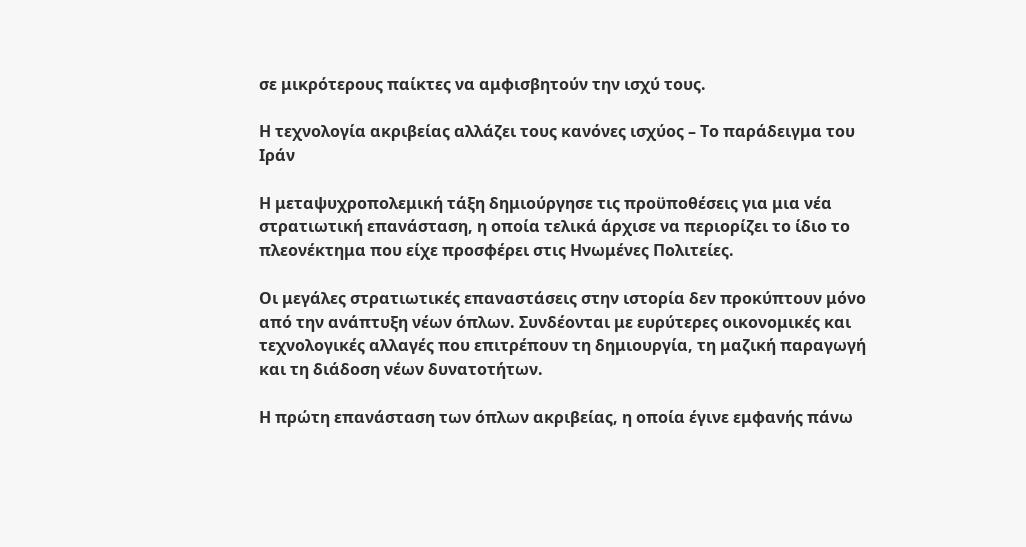σε μικρότερους παίκτες να αμφισβητούν την ισχύ τους.

Η τεχνολογία ακριβείας αλλάζει τους κανόνες ισχύος – Το παράδειγμα του Ιράν

Η μεταψυχροπολεμική τάξη δημιούργησε τις προϋποθέσεις για μια νέα στρατιωτική επανάσταση, η οποία τελικά άρχισε να περιορίζει το ίδιο το πλεονέκτημα που είχε προσφέρει στις Ηνωμένες Πολιτείες.

Οι μεγάλες στρατιωτικές επαναστάσεις στην ιστορία δεν προκύπτουν μόνο από την ανάπτυξη νέων όπλων. Συνδέονται με ευρύτερες οικονομικές και τεχνολογικές αλλαγές που επιτρέπουν τη δημιουργία, τη μαζική παραγωγή και τη διάδοση νέων δυνατοτήτων.

Η πρώτη επανάσταση των όπλων ακριβείας, η οποία έγινε εμφανής πάνω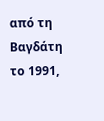από τη Βαγδάτη το 1991,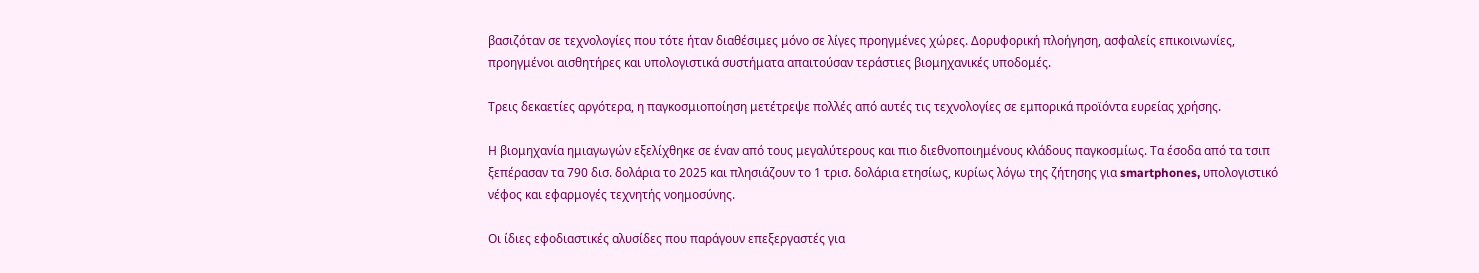βασιζόταν σε τεχνολογίες που τότε ήταν διαθέσιμες μόνο σε λίγες προηγμένες χώρες. Δορυφορική πλοήγηση, ασφαλείς επικοινωνίες, προηγμένοι αισθητήρες και υπολογιστικά συστήματα απαιτούσαν τεράστιες βιομηχανικές υποδομές.

Τρεις δεκαετίες αργότερα, η παγκοσμιοποίηση μετέτρεψε πολλές από αυτές τις τεχνολογίες σε εμπορικά προϊόντα ευρείας χρήσης.

Η βιομηχανία ημιαγωγών εξελίχθηκε σε έναν από τους μεγαλύτερους και πιο διεθνοποιημένους κλάδους παγκοσμίως. Τα έσοδα από τα τσιπ ξεπέρασαν τα 790 δισ. δολάρια το 2025 και πλησιάζουν το 1 τρισ. δολάρια ετησίως, κυρίως λόγω της ζήτησης για smartphones, υπολογιστικό νέφος και εφαρμογές τεχνητής νοημοσύνης.

Οι ίδιες εφοδιαστικές αλυσίδες που παράγουν επεξεργαστές για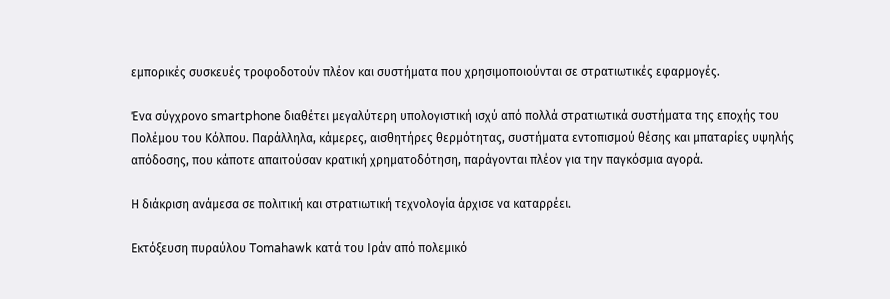εμπορικές συσκευές τροφοδοτούν πλέον και συστήματα που χρησιμοποιούνται σε στρατιωτικές εφαρμογές.

Ένα σύγχρονο smartphone διαθέτει μεγαλύτερη υπολογιστική ισχύ από πολλά στρατιωτικά συστήματα της εποχής του Πολέμου του Κόλπου. Παράλληλα, κάμερες, αισθητήρες θερμότητας, συστήματα εντοπισμού θέσης και μπαταρίες υψηλής απόδοσης, που κάποτε απαιτούσαν κρατική χρηματοδότηση, παράγονται πλέον για την παγκόσμια αγορά.

Η διάκριση ανάμεσα σε πολιτική και στρατιωτική τεχνολογία άρχισε να καταρρέει.

Εκτόξευση πυραύλου Tomahawk κατά του Ιράν από πολεμικό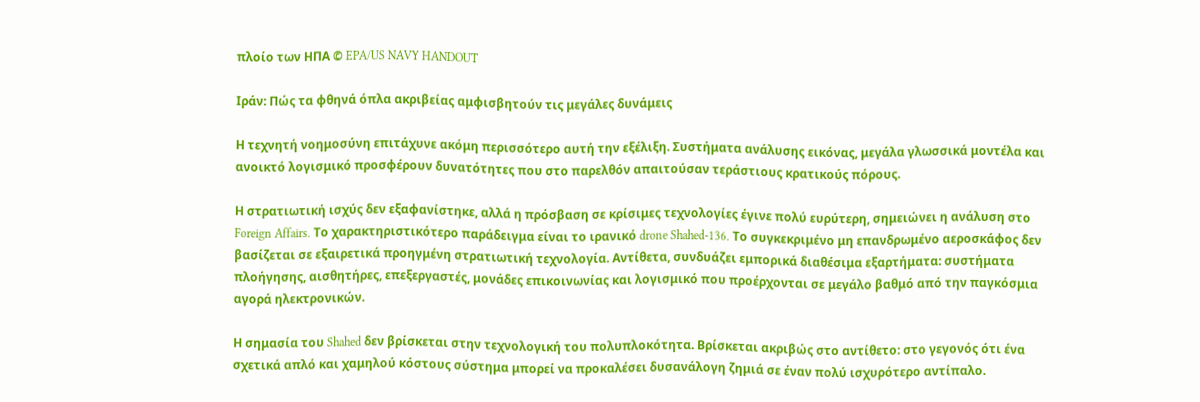πλοίο των ΗΠΑ © EPA/US NAVY HANDOUT

Ιράν: Πώς τα φθηνά όπλα ακριβείας αμφισβητούν τις μεγάλες δυνάμεις

Η τεχνητή νοημοσύνη επιτάχυνε ακόμη περισσότερο αυτή την εξέλιξη. Συστήματα ανάλυσης εικόνας, μεγάλα γλωσσικά μοντέλα και ανοικτό λογισμικό προσφέρουν δυνατότητες που στο παρελθόν απαιτούσαν τεράστιους κρατικούς πόρους.

Η στρατιωτική ισχύς δεν εξαφανίστηκε, αλλά η πρόσβαση σε κρίσιμες τεχνολογίες έγινε πολύ ευρύτερη, σημειώνει η ανάλυση στο Foreign Affairs. Το χαρακτηριστικότερο παράδειγμα είναι το ιρανικό drone Shahed-136. Το συγκεκριμένο μη επανδρωμένο αεροσκάφος δεν βασίζεται σε εξαιρετικά προηγμένη στρατιωτική τεχνολογία. Αντίθετα, συνδυάζει εμπορικά διαθέσιμα εξαρτήματα: συστήματα πλοήγησης, αισθητήρες, επεξεργαστές, μονάδες επικοινωνίας και λογισμικό που προέρχονται σε μεγάλο βαθμό από την παγκόσμια αγορά ηλεκτρονικών.

Η σημασία του Shahed δεν βρίσκεται στην τεχνολογική του πολυπλοκότητα. Βρίσκεται ακριβώς στο αντίθετο: στο γεγονός ότι ένα σχετικά απλό και χαμηλού κόστους σύστημα μπορεί να προκαλέσει δυσανάλογη ζημιά σε έναν πολύ ισχυρότερο αντίπαλο.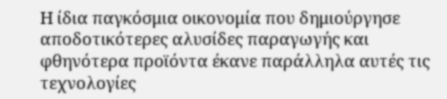Η ίδια παγκόσμια οικονομία που δημιούργησε αποδοτικότερες αλυσίδες παραγωγής και φθηνότερα προϊόντα έκανε παράλληλα αυτές τις τεχνολογίες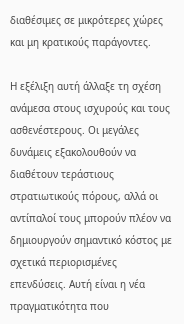διαθέσιμες σε μικρότερες χώρες και μη κρατικούς παράγοντες.

Η εξέλιξη αυτή άλλαξε τη σχέση ανάμεσα στους ισχυρούς και τους ασθενέστερους. Οι μεγάλες δυνάμεις εξακολουθούν να διαθέτουν τεράστιους στρατιωτικούς πόρους, αλλά οι αντίπαλοί τους μπορούν πλέον να δημιουργούν σημαντικό κόστος με σχετικά περιορισμένες επενδύσεις. Αυτή είναι η νέα πραγματικότητα που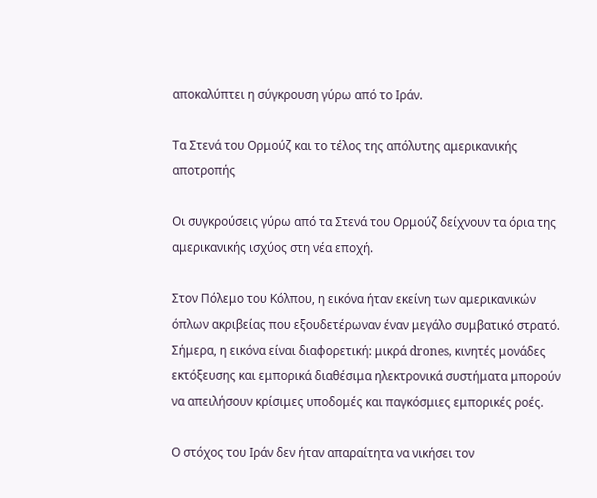αποκαλύπτει η σύγκρουση γύρω από το Ιράν.

Τα Στενά του Ορμούζ και το τέλος της απόλυτης αμερικανικής αποτροπής

Οι συγκρούσεις γύρω από τα Στενά του Ορμούζ δείχνουν τα όρια της αμερικανικής ισχύος στη νέα εποχή.

Στον Πόλεμο του Κόλπου, η εικόνα ήταν εκείνη των αμερικανικών όπλων ακριβείας που εξουδετέρωναν έναν μεγάλο συμβατικό στρατό. Σήμερα, η εικόνα είναι διαφορετική: μικρά drones, κινητές μονάδες εκτόξευσης και εμπορικά διαθέσιμα ηλεκτρονικά συστήματα μπορούν να απειλήσουν κρίσιμες υποδομές και παγκόσμιες εμπορικές ροές.

Ο στόχος του Ιράν δεν ήταν απαραίτητα να νικήσει τον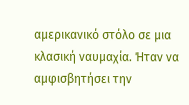αμερικανικό στόλο σε μια κλασική ναυμαχία. Ήταν να αμφισβητήσει την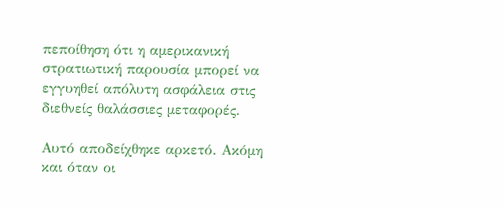πεποίθηση ότι η αμερικανική στρατιωτική παρουσία μπορεί να εγγυηθεί απόλυτη ασφάλεια στις διεθνείς θαλάσσιες μεταφορές.

Αυτό αποδείχθηκε αρκετό. Ακόμη και όταν οι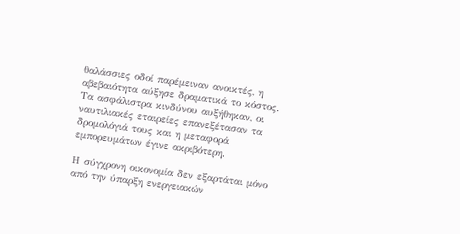θαλάσσιες οδοί παρέμειναν ανοικτές, η αβεβαιότητα αύξησε δραματικά το κόστος. Τα ασφάλιστρα κινδύνου αυξήθηκαν, οι ναυτιλιακές εταιρείες επανεξέτασαν τα δρομολόγιά τους και η μεταφορά εμπορευμάτων έγινε ακριβότερη.

Η σύγχρονη οικονομία δεν εξαρτάται μόνο από την ύπαρξη ενεργειακών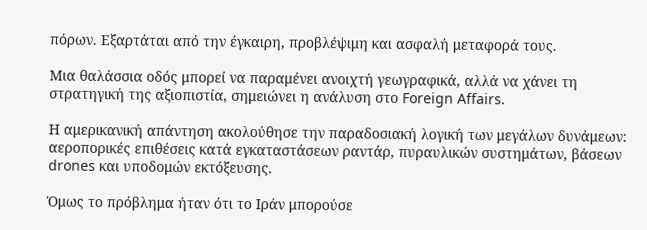πόρων. Εξαρτάται από την έγκαιρη, προβλέψιμη και ασφαλή μεταφορά τους.

Μια θαλάσσια οδός μπορεί να παραμένει ανοιχτή γεωγραφικά, αλλά να χάνει τη στρατηγική της αξιοπιστία, σημειώνει η ανάλυση στο Foreign Affairs.

Η αμερικανική απάντηση ακολούθησε την παραδοσιακή λογική των μεγάλων δυνάμεων: αεροπορικές επιθέσεις κατά εγκαταστάσεων ραντάρ, πυραυλικών συστημάτων, βάσεων drones και υποδομών εκτόξευσης.

Όμως το πρόβλημα ήταν ότι το Ιράν μπορούσε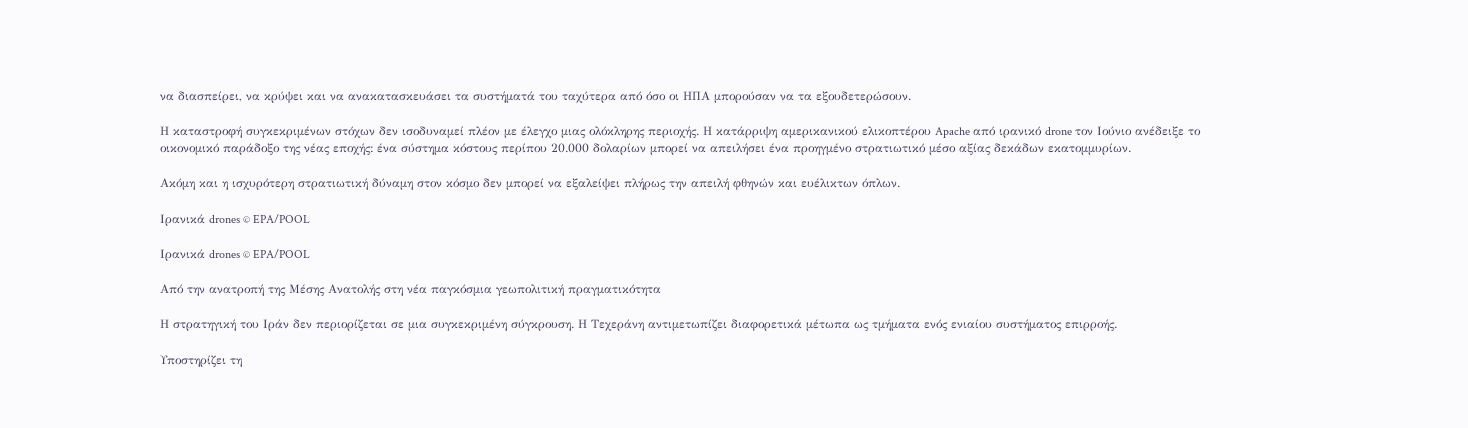να διασπείρει, να κρύψει και να ανακατασκευάσει τα συστήματά του ταχύτερα από όσο οι ΗΠΑ μπορούσαν να τα εξουδετερώσουν.

Η καταστροφή συγκεκριμένων στόχων δεν ισοδυναμεί πλέον με έλεγχο μιας ολόκληρης περιοχής. Η κατάρριψη αμερικανικού ελικοπτέρου Apache από ιρανικό drone τον Ιούνιο ανέδειξε το οικονομικό παράδοξο της νέας εποχής: ένα σύστημα κόστους περίπου 20.000 δολαρίων μπορεί να απειλήσει ένα προηγμένο στρατιωτικό μέσο αξίας δεκάδων εκατομμυρίων.

Ακόμη και η ισχυρότερη στρατιωτική δύναμη στον κόσμο δεν μπορεί να εξαλείψει πλήρως την απειλή φθηνών και ευέλικτων όπλων.

Ιρανικά drones © EPA/POOL

Ιρανικά drones © EPA/POOL

Από την ανατροπή της Μέσης Ανατολής στη νέα παγκόσμια γεωπολιτική πραγματικότητα

Η στρατηγική του Ιράν δεν περιορίζεται σε μια συγκεκριμένη σύγκρουση. Η Τεχεράνη αντιμετωπίζει διαφορετικά μέτωπα ως τμήματα ενός ενιαίου συστήματος επιρροής.

Υποστηρίζει τη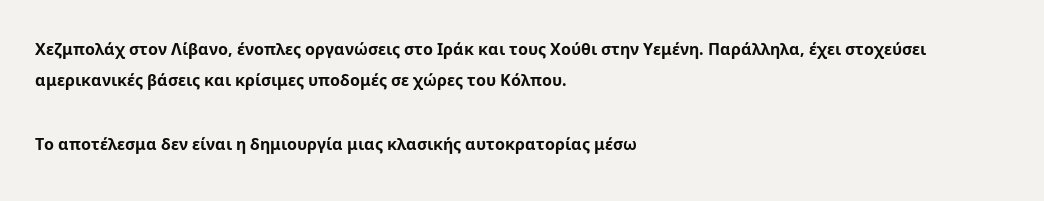Χεζμπολάχ στον Λίβανο, ένοπλες οργανώσεις στο Ιράκ και τους Χούθι στην Υεμένη. Παράλληλα, έχει στοχεύσει αμερικανικές βάσεις και κρίσιμες υποδομές σε χώρες του Κόλπου.

Το αποτέλεσμα δεν είναι η δημιουργία μιας κλασικής αυτοκρατορίας μέσω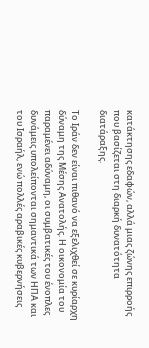κατάκτησης εδαφών, αλλά μιας ζώνης επιρροής που βασίζεται στη διαρκή δυνατότητα διατάραξης.

Το Ιράν δεν είναι πιθανό να εξελιχθεί σε κυρίαρχη δύναμη της Μέσης Ανατολής. Η οικονομία του παραμένει αδύναμη, οι συμβατικές του ένοπλες δυνάμεις υπολείπονται σημαντικά των ΗΠΑ και του Ισραήλ, ενώ πολλές αραβικές κυβερνήσεις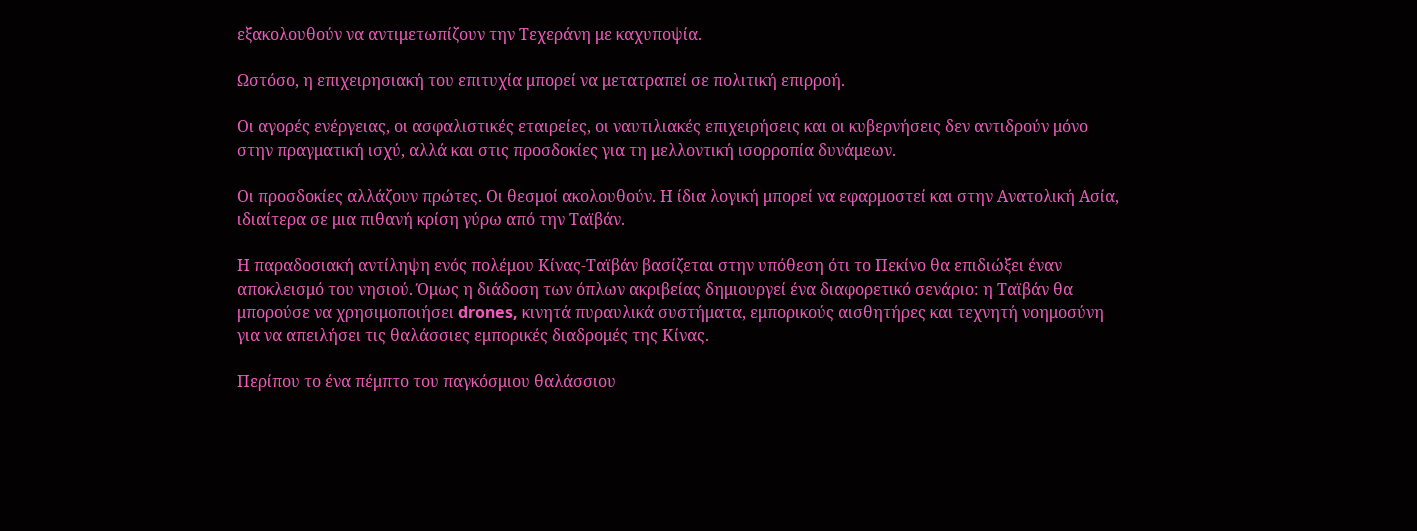εξακολουθούν να αντιμετωπίζουν την Τεχεράνη με καχυποψία.

Ωστόσο, η επιχειρησιακή του επιτυχία μπορεί να μετατραπεί σε πολιτική επιρροή.

Οι αγορές ενέργειας, οι ασφαλιστικές εταιρείες, οι ναυτιλιακές επιχειρήσεις και οι κυβερνήσεις δεν αντιδρούν μόνο στην πραγματική ισχύ, αλλά και στις προσδοκίες για τη μελλοντική ισορροπία δυνάμεων.

Οι προσδοκίες αλλάζουν πρώτες. Οι θεσμοί ακολουθούν. Η ίδια λογική μπορεί να εφαρμοστεί και στην Ανατολική Ασία, ιδιαίτερα σε μια πιθανή κρίση γύρω από την Ταϊβάν.

Η παραδοσιακή αντίληψη ενός πολέμου Κίνας-Ταϊβάν βασίζεται στην υπόθεση ότι το Πεκίνο θα επιδιώξει έναν αποκλεισμό του νησιού. Όμως η διάδοση των όπλων ακριβείας δημιουργεί ένα διαφορετικό σενάριο: η Ταϊβάν θα μπορούσε να χρησιμοποιήσει drones, κινητά πυραυλικά συστήματα, εμπορικούς αισθητήρες και τεχνητή νοημοσύνη για να απειλήσει τις θαλάσσιες εμπορικές διαδρομές της Κίνας.

Περίπου το ένα πέμπτο του παγκόσμιου θαλάσσιου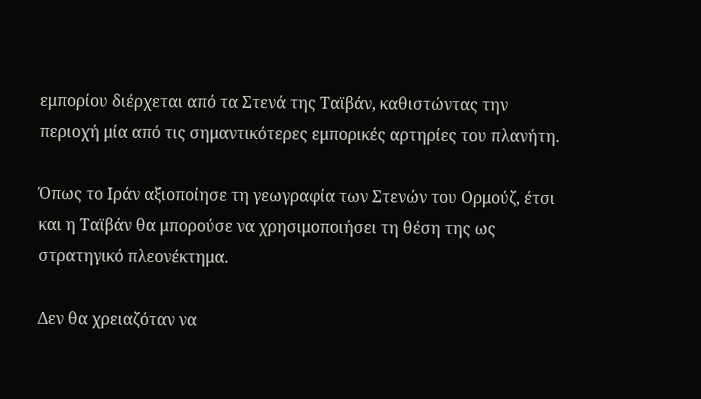εμπορίου διέρχεται από τα Στενά της Ταϊβάν, καθιστώντας την περιοχή μία από τις σημαντικότερες εμπορικές αρτηρίες του πλανήτη.

Όπως το Ιράν αξιοποίησε τη γεωγραφία των Στενών του Ορμούζ, έτσι και η Ταϊβάν θα μπορούσε να χρησιμοποιήσει τη θέση της ως στρατηγικό πλεονέκτημα.

Δεν θα χρειαζόταν να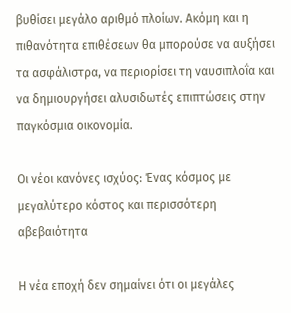βυθίσει μεγάλο αριθμό πλοίων. Ακόμη και η πιθανότητα επιθέσεων θα μπορούσε να αυξήσει τα ασφάλιστρα, να περιορίσει τη ναυσιπλοΐα και να δημιουργήσει αλυσιδωτές επιπτώσεις στην παγκόσμια οικονομία.

Οι νέοι κανόνες ισχύος: Ένας κόσμος με μεγαλύτερο κόστος και περισσότερη αβεβαιότητα

Η νέα εποχή δεν σημαίνει ότι οι μεγάλες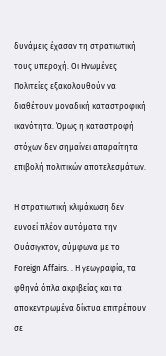δυνάμεις έχασαν τη στρατιωτική τους υπεροχή. Οι Ηνωμένες Πολιτείες εξακολουθούν να διαθέτουν μοναδική καταστροφική ικανότητα. Όμως η καταστροφή στόχων δεν σημαίνει απαραίτητα επιβολή πολιτικών αποτελεσμάτων.

Η στρατιωτική κλιμάκωση δεν ευνοεί πλέον αυτόματα την Ουάσιγκτον, σύμφωνα με το Foreign Affairs. . Η γεωγραφία, τα φθηνά όπλα ακριβείας και τα αποκεντρωμένα δίκτυα επιτρέπουν σε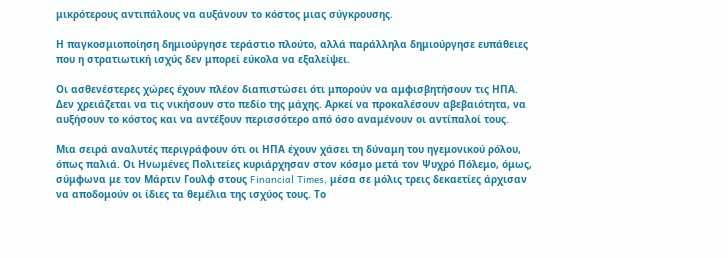μικρότερους αντιπάλους να αυξάνουν το κόστος μιας σύγκρουσης.

Η παγκοσμιοποίηση δημιούργησε τεράστιο πλούτο, αλλά παράλληλα δημιούργησε ευπάθειες που η στρατιωτική ισχύς δεν μπορεί εύκολα να εξαλείψει.

Οι ασθενέστερες χώρες έχουν πλέον διαπιστώσει ότι μπορούν να αμφισβητήσουν τις ΗΠΑ. Δεν χρειάζεται να τις νικήσουν στο πεδίο της μάχης. Αρκεί να προκαλέσουν αβεβαιότητα, να αυξήσουν το κόστος και να αντέξουν περισσότερο από όσο αναμένουν οι αντίπαλοί τους.

Μια σειρά αναλυτές περιγράφουν ότι οι ΗΠΑ έχουν χάσει τη δύναμη του ηγεμονικού ρόλου, όπως παλιά. Οι Ηνωμένες Πολιτείες κυριάρχησαν στον κόσμο μετά τον Ψυχρό Πόλεμο, όμως, σύμφωνα με τον Μάρτιν Γουλφ στους Financial Times, μέσα σε μόλις τρεις δεκαετίες άρχισαν να αποδομούν οι ίδιες τα θεμέλια της ισχύος τους. Το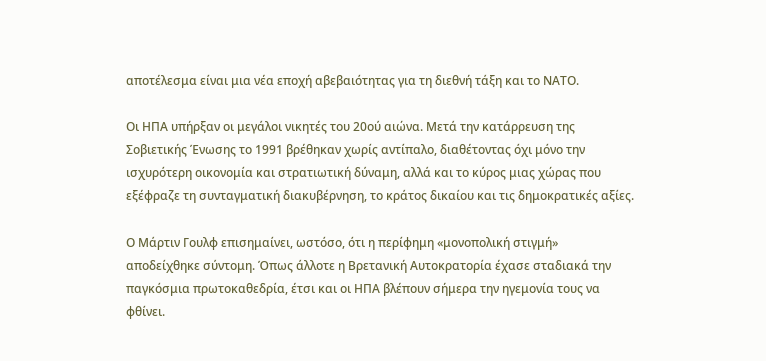αποτέλεσμα είναι μια νέα εποχή αβεβαιότητας για τη διεθνή τάξη και το ΝΑΤΟ.

Οι ΗΠΑ υπήρξαν οι μεγάλοι νικητές του 20ού αιώνα. Μετά την κατάρρευση της Σοβιετικής Ένωσης το 1991 βρέθηκαν χωρίς αντίπαλο, διαθέτοντας όχι μόνο την ισχυρότερη οικονομία και στρατιωτική δύναμη, αλλά και το κύρος μιας χώρας που εξέφραζε τη συνταγματική διακυβέρνηση, το κράτος δικαίου και τις δημοκρατικές αξίες.

Ο Μάρτιν Γουλφ επισημαίνει, ωστόσο, ότι η περίφημη «μονοπολική στιγμή» αποδείχθηκε σύντομη. Όπως άλλοτε η Βρετανική Αυτοκρατορία έχασε σταδιακά την παγκόσμια πρωτοκαθεδρία, έτσι και οι ΗΠΑ βλέπουν σήμερα την ηγεμονία τους να φθίνει.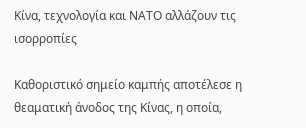Κίνα, τεχνολογία και ΝΑΤΟ αλλάζουν τις ισορροπίες

Καθοριστικό σημείο καμπής αποτέλεσε η θεαματική άνοδος της Κίνας, η οποία,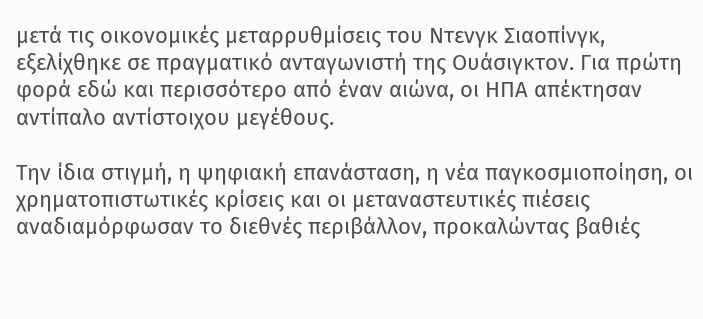μετά τις οικονομικές μεταρρυθμίσεις του Ντενγκ Σιαοπίνγκ, εξελίχθηκε σε πραγματικό ανταγωνιστή της Ουάσιγκτον. Για πρώτη φορά εδώ και περισσότερο από έναν αιώνα, οι ΗΠΑ απέκτησαν αντίπαλο αντίστοιχου μεγέθους.

Την ίδια στιγμή, η ψηφιακή επανάσταση, η νέα παγκοσμιοποίηση, οι χρηματοπιστωτικές κρίσεις και οι μεταναστευτικές πιέσεις αναδιαμόρφωσαν το διεθνές περιβάλλον, προκαλώντας βαθιές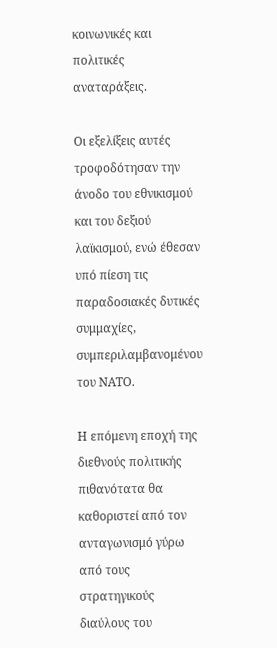κοινωνικές και πολιτικές αναταράξεις.

Οι εξελίξεις αυτές τροφοδότησαν την άνοδο του εθνικισμού και του δεξιού λαϊκισμού, ενώ έθεσαν υπό πίεση τις παραδοσιακές δυτικές συμμαχίες, συμπεριλαμβανομένου του ΝΑΤΟ.

Η επόμενη εποχή της διεθνούς πολιτικής πιθανότατα θα καθοριστεί από τον ανταγωνισμό γύρω από τους στρατηγικούς διαύλους του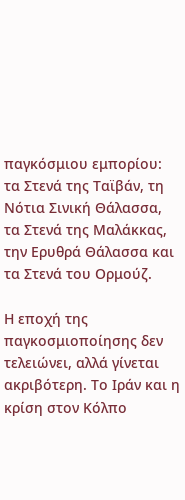παγκόσμιου εμπορίου: τα Στενά της Ταϊβάν, τη Νότια Σινική Θάλασσα, τα Στενά της Μαλάκκας, την Ερυθρά Θάλασσα και τα Στενά του Ορμούζ.

Η εποχή της παγκοσμιοποίησης δεν τελειώνει, αλλά γίνεται ακριβότερη. Το Ιράν και η κρίση στον Κόλπο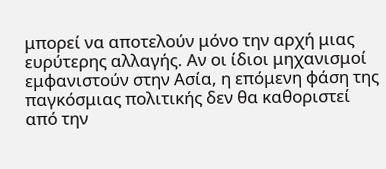μπορεί να αποτελούν μόνο την αρχή μιας ευρύτερης αλλαγής. Αν οι ίδιοι μηχανισμοί εμφανιστούν στην Ασία, η επόμενη φάση της παγκόσμιας πολιτικής δεν θα καθοριστεί από την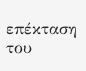επέκταση του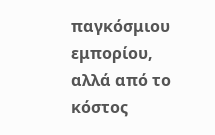παγκόσμιου εμπορίου, αλλά από το κόστος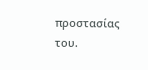προστασίας του.